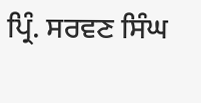ਪ੍ਰਿੰ. ਸਰਵਣ ਸਿੰਘ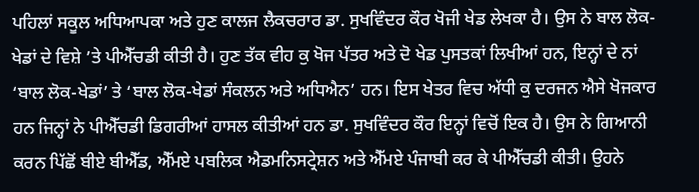ਪਹਿਲਾਂ ਸਕੂਲ ਅਧਿਆਪਕਾ ਅਤੇ ਹੁਣ ਕਾਲਜ ਲੈਕਚਰਾਰ ਡਾ. ਸੁਖਵਿੰਦਰ ਕੌਰ ਖੋਜੀ ਖੇਡ ਲੇਖਕਾ ਹੈ। ਉਸ ਨੇ ਬਾਲ ਲੋਕ-ਖੇਡਾਂ ਦੇ ਵਿਸ਼ੇ ’ਤੇ ਪੀਐੱਚਡੀ ਕੀਤੀ ਹੈ। ਹੁਣ ਤੱਕ ਵੀਹ ਕੁ ਖੋਜ ਪੱਤਰ ਅਤੇ ਦੋ ਖੇਡ ਪੁਸਤਕਾਂ ਲਿਖੀਆਂ ਹਨ, ਇਨ੍ਹਾਂ ਦੇ ਨਾਂ ‘ਬਾਲ ਲੋਕ-ਖੇਡਾਂ’ ਤੇ ‘ਬਾਲ ਲੋਕ-ਖੇਡਾਂ ਸੰਕਲਨ ਅਤੇ ਅਧਿਐਨ’ ਹਨ। ਇਸ ਖੇਤਰ ਵਿਚ ਅੱਧੀ ਕੁ ਦਰਜਨ ਐਸੇ ਖੋਜਕਾਰ ਹਨ ਜਿਨ੍ਹਾਂ ਨੇ ਪੀਐੱਚਡੀ ਡਿਗਰੀਆਂ ਹਾਸਲ ਕੀਤੀਆਂ ਹਨ ਡਾ. ਸੁਖਵਿੰਦਰ ਕੌਰ ਇਨ੍ਹਾਂ ਵਿਚੋਂ ਇਕ ਹੈ। ਉਸ ਨੇ ਗਿਆਨੀ ਕਰਨ ਪਿੱਛੋਂ ਬੀਏ ਬੀਐੱਡ, ਐੱਮਏ ਪਬਲਿਕ ਐਡਮਨਿਸਟ੍ਰੇਸ਼ਨ ਅਤੇ ਐੱਮਏ ਪੰਜਾਬੀ ਕਰ ਕੇ ਪੀਐੱਚਡੀ ਕੀਤੀ। ਉਹਨੇ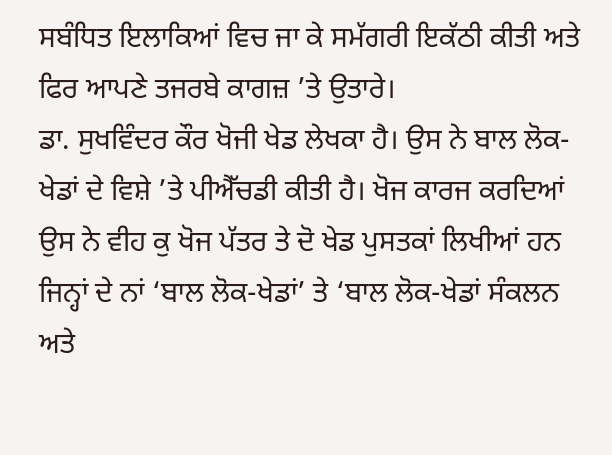ਸਬੰਧਿਤ ਇਲਾਕਿਆਂ ਵਿਚ ਜਾ ਕੇ ਸਮੱਗਰੀ ਇਕੱਠੀ ਕੀਤੀ ਅਤੇ ਫਿਰ ਆਪਣੇ ਤਜਰਬੇ ਕਾਗਜ਼ ’ਤੇ ਉਤਾਰੇ।
ਡਾ. ਸੁਖਵਿੰਦਰ ਕੌਰ ਖੋਜੀ ਖੇਡ ਲੇਖਕਾ ਹੈ। ਉਸ ਨੇ ਬਾਲ ਲੋਕ-ਖੇਡਾਂ ਦੇ ਵਿਸ਼ੇ ’ਤੇ ਪੀਐੱਚਡੀ ਕੀਤੀ ਹੈ। ਖੋਜ ਕਾਰਜ ਕਰਦਿਆਂ ਉਸ ਨੇ ਵੀਹ ਕੁ ਖੋਜ ਪੱਤਰ ਤੇ ਦੋ ਖੇਡ ਪੁਸਤਕਾਂ ਲਿਖੀਆਂ ਹਨ ਜਿਨ੍ਹਾਂ ਦੇ ਨਾਂ ‘ਬਾਲ ਲੋਕ-ਖੇਡਾਂ’ ਤੇ ‘ਬਾਲ ਲੋਕ-ਖੇਡਾਂ ਸੰਕਲਨ ਅਤੇ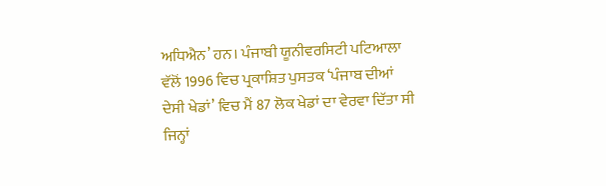ਅਧਿਐਨ’ ਹਨ। ਪੰਜਾਬੀ ਯੂਨੀਵਰਸਿਟੀ ਪਟਿਆਲਾ ਵੱਲੋਂ 1996 ਵਿਚ ਪ੍ਰਕਾਸ਼ਿਤ ਪੁਸਤਕ ‘ਪੰਜਾਬ ਦੀਆਂ ਦੇਸੀ ਖੇਡਾਂ’ ਵਿਚ ਮੈਂ 87 ਲੋਕ ਖੇਡਾਂ ਦਾ ਵੇਰਵਾ ਦਿੱਤਾ ਸੀ ਜਿਨ੍ਹਾਂ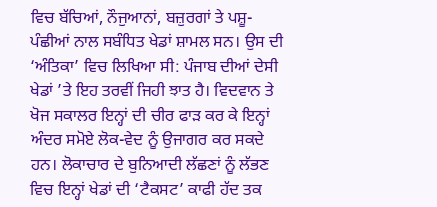ਵਿਚ ਬੱਚਿਆਂ, ਨੌਜੁਆਨਾਂ, ਬਜ਼ੁਰਗਾਂ ਤੇ ਪਸ਼ੂ-ਪੰਛੀਆਂ ਨਾਲ ਸਬੰਧਿਤ ਖੇਡਾਂ ਸ਼ਾਮਲ ਸਨ। ਉਸ ਦੀ ‘ਅੰਤਿਕਾ’ ਵਿਚ ਲਿਖਿਆ ਸੀ: ਪੰਜਾਬ ਦੀਆਂ ਦੇਸੀ ਖੇਡਾਂ ’ਤੇ ਇਹ ਤਰਵੀਂ ਜਿਹੀ ਝਾਤ ਹੈ। ਵਿਦਵਾਨ ਤੇ ਖੋਜ ਸਕਾਲਰ ਇਨ੍ਹਾਂ ਦੀ ਚੀਰ ਫਾੜ ਕਰ ਕੇ ਇਨ੍ਹਾਂ ਅੰਦਰ ਸਮੋਏ ਲੋਕ-ਵੇਦ ਨੂੰ ਉਜਾਗਰ ਕਰ ਸਕਦੇ ਹਨ। ਲੋਕਾਚਾਰ ਦੇ ਬੁਨਿਆਦੀ ਲੱਛਣਾਂ ਨੂੰ ਲੱਭਣ ਵਿਚ ਇਨ੍ਹਾਂ ਖੇਡਾਂ ਦੀ ‘ਟੈਕਸਟ’ ਕਾਫੀ ਹੱਦ ਤਕ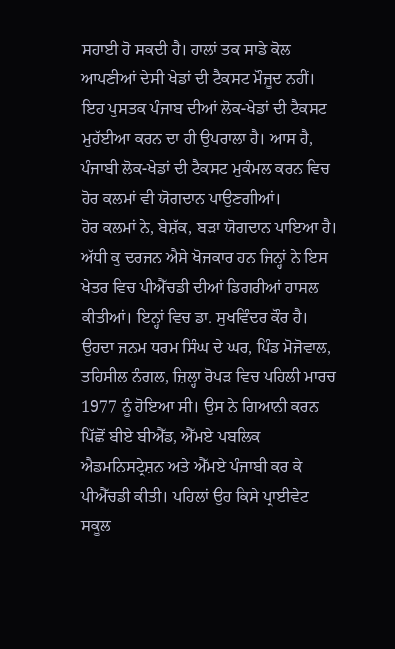ਸਹਾਈ ਹੋ ਸਕਦੀ ਹੈ। ਹਾਲਾਂ ਤਕ ਸਾਡੇ ਕੋਲ ਆਪਣੀਆਂ ਦੇਸੀ ਖੇਡਾਂ ਦੀ ਟੈਕਸਟ ਮੌਜੂਦ ਨਹੀਂ। ਇਹ ਪੁਸਤਕ ਪੰਜਾਬ ਦੀਆਂ ਲੋਕ-ਖੇਡਾਂ ਦੀ ਟੈਕਸਟ ਮੁਹੱਈਆ ਕਰਨ ਦਾ ਹੀ ਉਪਰਾਲਾ ਹੈ। ਆਸ ਹੈ, ਪੰਜਾਬੀ ਲੋਕ-ਖੇਡਾਂ ਦੀ ਟੈਕਸਟ ਮੁਕੰਮਲ ਕਰਨ ਵਿਚ ਹੋਰ ਕਲਮਾਂ ਵੀ ਯੋਗਦਾਨ ਪਾਉਣਗੀਆਂ।
ਹੋਰ ਕਲਮਾਂ ਨੇ, ਬੇਸ਼ੱਕ, ਬੜਾ ਯੋਗਦਾਨ ਪਾਇਆ ਹੈ। ਅੱਧੀ ਕੁ ਦਰਜਨ ਐਸੇ ਖੋਜਕਾਰ ਹਨ ਜਿਨ੍ਹਾਂ ਨੇ ਇਸ ਖੇਤਰ ਵਿਚ ਪੀਐੱਚਡੀ ਦੀਆਂ ਡਿਗਰੀਆਂ ਹਾਸਲ ਕੀਤੀਆਂ। ਇਨ੍ਹਾਂ ਵਿਚ ਡਾ. ਸੁਖਵਿੰਦਰ ਕੌਰ ਹੈ। ਉਹਦਾ ਜਨਮ ਧਰਮ ਸਿੰਘ ਦੇ ਘਰ, ਪਿੰਡ ਮੋਜੋਵਾਲ, ਤਹਿਸੀਲ ਨੰਗਲ, ਜ਼ਿਲ੍ਹਾ ਰੋਪੜ ਵਿਚ ਪਹਿਲੀ ਮਾਰਚ 1977 ਨੂੰ ਹੋਇਆ ਸੀ। ਉਸ ਨੇ ਗਿਆਨੀ ਕਰਨ ਪਿੱਛੋਂ ਬੀਏ ਬੀਐੱਡ, ਐੱਮਏ ਪਬਲਿਕ ਐਡਮਨਿਸਟ੍ਰੇਸ਼ਨ ਅਤੇ ਐੱਮਏ ਪੰਜਾਬੀ ਕਰ ਕੇ ਪੀਐੱਚਡੀ ਕੀਤੀ। ਪਹਿਲਾਂ ਉਹ ਕਿਸੇ ਪ੍ਰਾਈਵੇਟ ਸਕੂਲ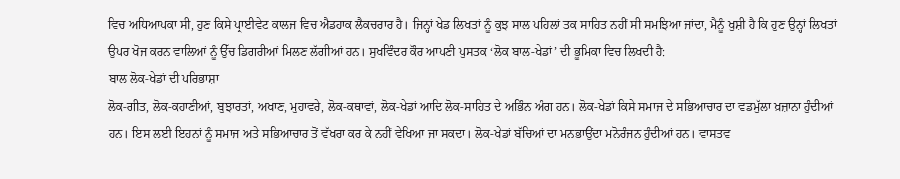ਵਿਚ ਅਧਿਆਪਕਾ ਸੀ, ਹੁਣ ਕਿਸੇ ਪ੍ਰਾਈਵੇਟ ਕਾਲਜ ਵਿਚ ਐਡਹਾਕ ਲੈਕਚਰਾਰ ਹੈ। ਜਿਨ੍ਹਾਂ ਖੇਡ ਲਿਖਤਾਂ ਨੂੰ ਕੁਝ ਸਾਲ ਪਹਿਲਾਂ ਤਕ ਸਾਹਿਤ ਨਹੀਂ ਸੀ ਸਮਝਿਆ ਜਾਂਦਾ, ਮੈਨੂੰ ਖੁਸ਼ੀ ਹੈ ਕਿ ਹੁਣ ਉਨ੍ਹਾਂ ਲਿਖਤਾਂ ਉਪਰ ਖੋਜ ਕਰਨ ਵਾਲਿਆਂ ਨੂੰ ਉੱਚ ਡਿਗਰੀਆਂ ਮਿਲਣ ਲੱਗੀਆਂ ਹਨ। ਸੁਖਵਿੰਦਰ ਕੌਰ ਆਪਣੀ ਪੁਸਤਕ ‘ਲੋਕ ਬਾਲ-ਖੇਡਾਂ’ ਦੀ ਭੂਮਿਕਾ ਵਿਚ ਲਿਖਦੀ ਹੈ:
ਬਾਲ ਲੋਕ-ਖੇਡਾਂ ਦੀ ਪਰਿਭਾਸ਼ਾ
ਲੋਕ-ਗੀਤ, ਲੋਕ-ਕਹਾਣੀਆਂ, ਬੁਝਾਰਤਾਂ, ਅਖਾਣ, ਮੁਹਾਵਰੇ, ਲੋਕ-ਕਥਾਵਾਂ, ਲੋਕ-ਖੇਡਾਂ ਆਦਿ ਲੋਕ-ਸਾਹਿਤ ਦੇ ਅਭਿੰਨ ਅੰਗ ਹਨ। ਲੋਕ-ਖੇਡਾਂ ਕਿਸੇ ਸਮਾਜ ਦੇ ਸਭਿਆਚਾਰ ਦਾ ਵਡਮੁੱਲਾ ਖ਼ਜ਼ਾਨਾ ਹੁੰਦੀਆਂ ਹਨ। ਇਸ ਲਈ ਇਹਨਾਂ ਨੂੰ ਸਮਾਜ ਅਤੇ ਸਭਿਆਚਾਰ ਤੋਂ ਵੱਖਰਾ ਕਰ ਕੇ ਨਹੀਂ ਵੇਖਿਆ ਜਾ ਸਕਦਾ। ਲੋਕ-ਖੇਡਾਂ ਬੱਚਿਆਂ ਦਾ ਮਨਭਾਉਂਦਾ ਮਨੋਰੰਜਨ ਹੁੰਦੀਆਂ ਹਨ। ਵਾਸਤਵ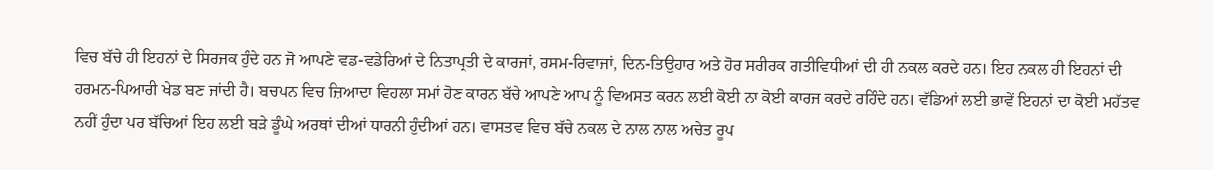ਵਿਚ ਬੱਚੇ ਹੀ ਇਹਨਾਂ ਦੇ ਸਿਰਜਕ ਹੁੰਦੇ ਹਨ ਜੋ ਆਪਣੇ ਵਡ-ਵਡੇਰਿਆਂ ਦੇ ਨਿਤਾਪ੍ਰਤੀ ਦੇ ਕਾਰਜਾਂ, ਰਸਮ-ਰਿਵਾਜਾਂ, ਦਿਨ-ਤਿਉਹਾਰ ਅਤੇ ਹੋਰ ਸਰੀਰਕ ਗਤੀਵਿਧੀਆਂ ਦੀ ਹੀ ਨਕਲ ਕਰਦੇ ਹਨ। ਇਹ ਨਕਲ ਹੀ ਇਹਨਾਂ ਦੀ ਹਰਮਨ-ਪਿਆਰੀ ਖੇਡ ਬਣ ਜਾਂਦੀ ਹੈ। ਬਚਪਨ ਵਿਚ ਜ਼ਿਆਦਾ ਵਿਹਲਾ ਸਮਾਂ ਹੋਣ ਕਾਰਨ ਬੱਚੇ ਆਪਣੇ ਆਪ ਨੂੰ ਵਿਅਸਤ ਕਰਨ ਲਈ ਕੋਈ ਨਾ ਕੋਈ ਕਾਰਜ ਕਰਦੇ ਰਹਿੰਦੇ ਹਨ। ਵੱਡਿਆਂ ਲਈ ਭਾਵੇਂ ਇਹਨਾਂ ਦਾ ਕੋਈ ਮਹੱਤਵ ਨਹੀਂ ਹੁੰਦਾ ਪਰ ਬੱਚਿਆਂ ਇਹ ਲਈ ਬੜੇ ਡੂੰਘੇ ਅਰਥਾਂ ਦੀਆਂ ਧਾਰਨੀ ਹੁੰਦੀਆਂ ਹਨ। ਵਾਸਤਵ ਵਿਚ ਬੱਚੇ ਨਕਲ ਦੇ ਨਾਲ ਨਾਲ ਅਚੇਤ ਰੂਪ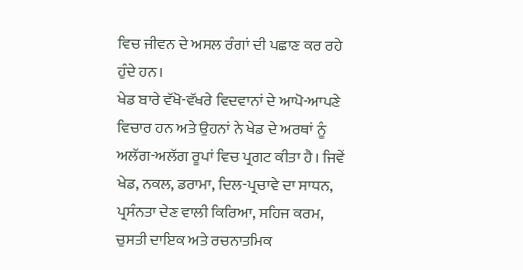ਵਿਚ ਜੀਵਨ ਦੇ ਅਸਲ ਰੰਗਾਂ ਦੀ ਪਛਾਣ ਕਰ ਰਹੇ ਹੁੰਦੇ ਹਨ।
ਖੇਡ ਬਾਰੇ ਵੱਖੋ-ਵੱਖਰੇ ਵਿਦਵਾਨਾਂ ਦੇ ਆਪੋ-ਆਪਣੇ ਵਿਚਾਰ ਹਨ ਅਤੇ ਉਹਨਾਂ ਨੇ ਖੇਡ ਦੇ ਅਰਥਾਂ ਨੂੰ ਅਲੱਗ-ਅਲੱਗ ਰੂਪਾਂ ਵਿਚ ਪ੍ਰਗਟ ਕੀਤਾ ਹੈ। ਜਿਵੇਂ ਖੇਡ, ਨਕਲ, ਡਰਾਮਾ, ਦਿਲ-ਪ੍ਰਚਾਵੇ ਦਾ ਸਾਧਨ, ਪ੍ਰਸੰਨਤਾ ਦੇਣ ਵਾਲੀ ਕਿਰਿਆ, ਸਹਿਜ ਕਰਮ, ਚੁਸਤੀ ਦਾਇਕ ਅਤੇ ਰਚਨਾਤਮਿਕ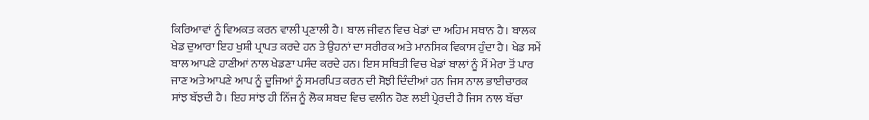ਕਿਰਿਆਵਾਂ ਨੂੰ ਵਿਅਕਤ ਕਰਨ ਵਾਲੀ ਪ੍ਰਣਾਲੀ ਹੈ। ਬਾਲ ਜੀਵਨ ਵਿਚ ਖੇਡਾਂ ਦਾ ਅਹਿਮ ਸਥਾਨ ਹੈ। ਬਾਲਕ ਖੇਡ ਦੁਆਰਾ ਇਹ ਖੁਸ਼ੀ ਪ੍ਰਾਪਤ ਕਰਦੇ ਹਨ ਤੇ ਉਹਨਾਂ ਦਾ ਸਰੀਰਕ ਅਤੇ ਮਾਨਸਿਕ ਵਿਕਾਸ ਹੁੰਦਾ ਹੈ। ਖੇਡ ਸਮੇਂ ਬਾਲ ਆਪਣੇ ਹਾਣੀਆਂ ਨਾਲ ਖੇਡਣਾ ਪਸੰਦ ਕਰਦੇ ਹਨ। ਇਸ ਸਥਿਤੀ ਵਿਚ ਖੇਡਾਂ ਬਾਲਾਂ ਨੂੰ ਮੈਂ ਮੇਰਾ ਤੋਂ ਪਾਰ ਜਾਣ ਅਤੇ ਆਪਣੇ ਆਪ ਨੂੰ ਦੂਜਿਆਂ ਨੂੰ ਸਮਰਪਿਤ ਕਰਨ ਦੀ ਸੋਝੀ ਦਿੰਦੀਆਂ ਹਨ ਜਿਸ ਨਾਲ ਭਾਈਚਾਰਕ ਸਾਂਝ ਬੱਝਦੀ ਹੈ। ਇਹ ਸਾਂਝ ਹੀ ਨਿੱਜ ਨੂੰ ਲੋਕ ਸ਼ਬਦ ਵਿਚ ਵਲੀਨ ਹੋਣ ਲਈ ਪ੍ਰੇਰਦੀ ਹੈ ਜਿਸ ਨਾਲ ਬੱਚਾ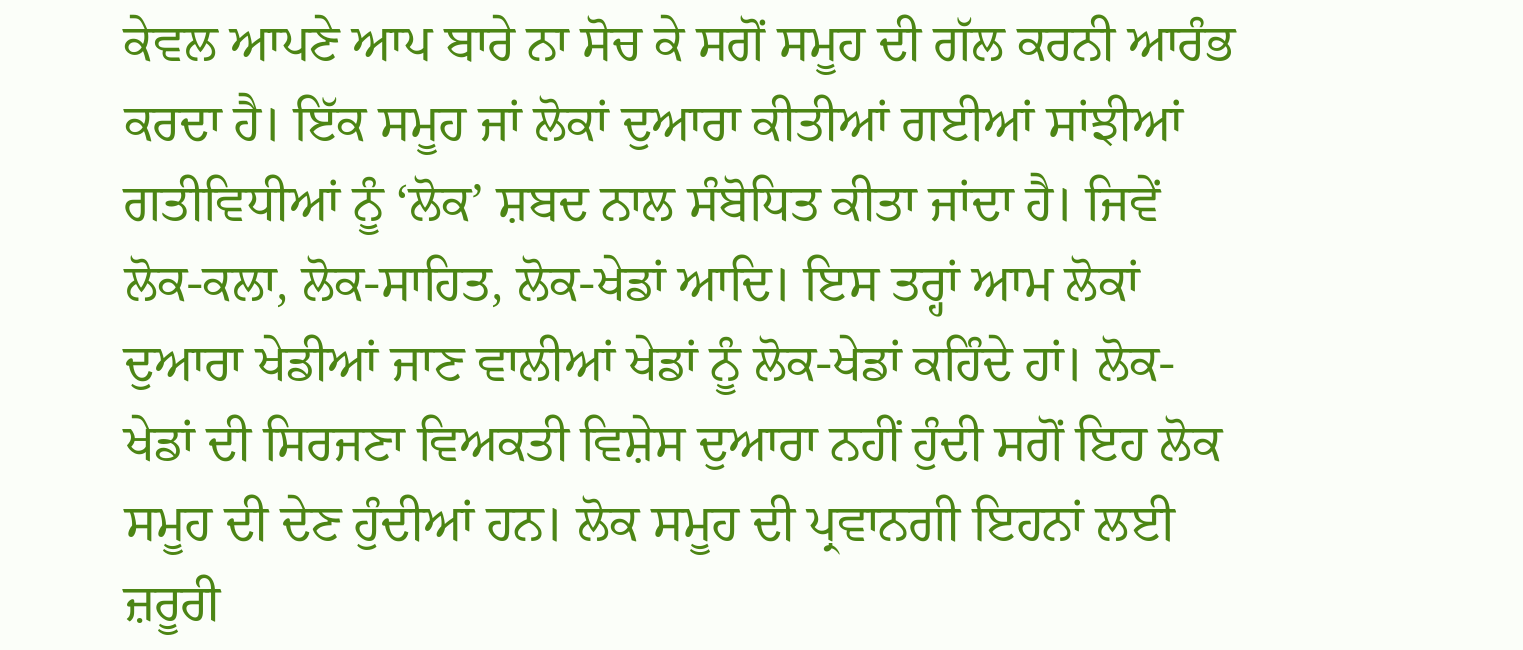ਕੇਵਲ ਆਪਣੇ ਆਪ ਬਾਰੇ ਨਾ ਸੋਚ ਕੇ ਸਗੋਂ ਸਮੂਹ ਦੀ ਗੱਲ ਕਰਨੀ ਆਰੰਭ ਕਰਦਾ ਹੈ। ਇੱਕ ਸਮੂਹ ਜਾਂ ਲੋਕਾਂ ਦੁਆਰਾ ਕੀਤੀਆਂ ਗਈਆਂ ਸਾਂਝੀਆਂ ਗਤੀਵਿਧੀਆਂ ਨੂੰ ‘ਲੋਕ’ ਸ਼ਬਦ ਨਾਲ ਸੰਬੋਧਿਤ ਕੀਤਾ ਜਾਂਦਾ ਹੈ। ਜਿਵੇਂ ਲੋਕ-ਕਲਾ, ਲੋਕ-ਸਾਹਿਤ, ਲੋਕ-ਖੇਡਾਂ ਆਦਿ। ਇਸ ਤਰ੍ਹਾਂ ਆਮ ਲੋਕਾਂ ਦੁਆਰਾ ਖੇਡੀਆਂ ਜਾਣ ਵਾਲੀਆਂ ਖੇਡਾਂ ਨੂੰ ਲੋਕ-ਖੇਡਾਂ ਕਹਿੰਦੇ ਹਾਂ। ਲੋਕ-ਖੇਡਾਂ ਦੀ ਸਿਰਜਣਾ ਵਿਅਕਤੀ ਵਿਸ਼ੇਸ ਦੁਆਰਾ ਨਹੀਂ ਹੁੰਦੀ ਸਗੋਂ ਇਹ ਲੋਕ ਸਮੂਹ ਦੀ ਦੇਣ ਹੁੰਦੀਆਂ ਹਨ। ਲੋਕ ਸਮੂਹ ਦੀ ਪ੍ਰਵਾਨਗੀ ਇਹਨਾਂ ਲਈ ਜ਼ਰੂਰੀ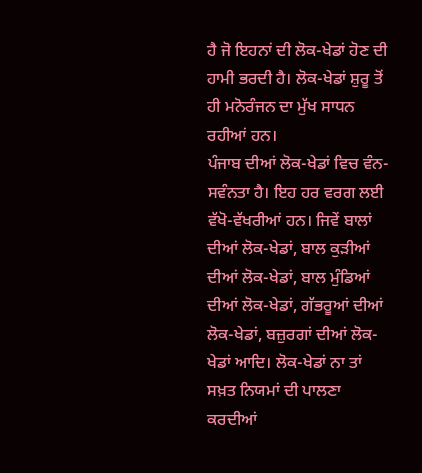ਹੈ ਜੋ ਇਹਨਾਂ ਦੀ ਲੋਕ-ਖੇਡਾਂ ਹੋਣ ਦੀ ਹਾਮੀ ਭਰਦੀ ਹੈ। ਲੋਕ-ਖੇਡਾਂ ਸ਼ੁਰੂ ਤੋਂ ਹੀ ਮਨੋਰੰਜਨ ਦਾ ਮੁੱਖ ਸਾਧਨ ਰਹੀਆਂ ਹਨ।
ਪੰਜਾਬ ਦੀਆਂ ਲੋਕ-ਖੇਡਾਂ ਵਿਚ ਵੰਨ-ਸਵੰਨਤਾ ਹੈ। ਇਹ ਹਰ ਵਰਗ ਲਈ ਵੱਖੋ-ਵੱਖਰੀਆਂ ਹਨ। ਜਿਵੇਂ ਬਾਲਾਂ ਦੀਆਂ ਲੋਕ-ਖੇਡਾਂ, ਬਾਲ ਕੁੜੀਆਂ ਦੀਆਂ ਲੋਕ-ਖੇਡਾਂ, ਬਾਲ ਮੁੰਡਿਆਂ ਦੀਆਂ ਲੋਕ-ਖੇਡਾਂ, ਗੱਭਰੂਆਂ ਦੀਆਂ ਲੋਕ-ਖੇਡਾਂ, ਬਜ਼ੁਰਗਾਂ ਦੀਆਂ ਲੋਕ-ਖੇਡਾਂ ਆਦਿ। ਲੋਕ-ਖੇਡਾਂ ਨਾ ਤਾਂ ਸਖ਼ਤ ਨਿਯਮਾਂ ਦੀ ਪਾਲਣਾ ਕਰਦੀਆਂ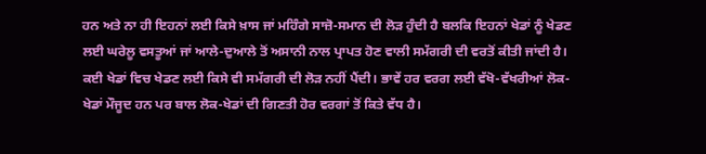ਹਨ ਅਤੇ ਨਾ ਹੀ ਇਹਨਾਂ ਲਈ ਕਿਸੇ ਖ਼ਾਸ ਜਾਂ ਮਹਿੰਗੇ ਸਾਜ਼ੋ-ਸਮਾਨ ਦੀ ਲੋੜ ਹੁੰਦੀ ਹੈ ਬਲਕਿ ਇਹਨਾਂ ਖੇਡਾਂ ਨੂੰ ਖੇਡਣ ਲਈ ਘਰੇਲੂ ਵਸਤੂਆਂ ਜਾਂ ਆਲੇ-ਦੁਆਲੇ ਤੋਂ ਅਸਾਨੀ ਨਾਲ ਪ੍ਰਾਪਤ ਹੋਣ ਵਾਲੀ ਸਮੱਗਰੀ ਦੀ ਵਰਤੋਂ ਕੀਤੀ ਜਾਂਦੀ ਹੈ। ਕਈ ਖੇਡਾਂ ਵਿਚ ਖੇਡਣ ਲਈ ਕਿਸੇ ਵੀ ਸਮੱਗਰੀ ਦੀ ਲੋੜ ਨਹੀਂ ਪੈਂਦੀ। ਭਾਵੇਂ ਹਰ ਵਰਗ ਲਈ ਵੱਖੋ-ਵੱਖਰੀਆਂ ਲੋਕ-ਖੇਡਾਂ ਮੌਜੂਦ ਹਨ ਪਰ ਬਾਲ ਲੋਕ-ਖੇਡਾਂ ਦੀ ਗਿਣਤੀ ਹੋਰ ਵਰਗਾਂ ਤੋਂ ਕਿਤੇ ਵੱਧ ਹੈ।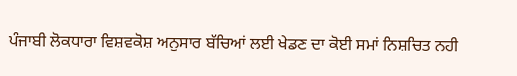ਪੰਜਾਬੀ ਲੋਕਧਾਰਾ ਵਿਸ਼ਵਕੋਸ਼ ਅਨੁਸਾਰ ਬੱਚਿਆਂ ਲਈ ਖੇਡਣ ਦਾ ਕੋਈ ਸਮਾਂ ਨਿਸ਼ਚਿਤ ਨਹੀ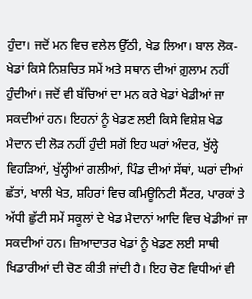ਹੁੰਦਾ। ਜਦੋਂ ਮਨ ਵਿਚ ਵਲੇਲ ਉੱਠੀ, ਖੇਡ ਲਿਆ। ਬਾਲ ਲੋਕ-ਖੇਡਾਂ ਕਿਸੇ ਨਿਸ਼ਚਿਤ ਸਮੇਂ ਅਤੇ ਸਥਾਨ ਦੀਆਂ ਗ਼ੁਲਾਮ ਨਹੀਂ ਹੁੰਦੀਆਂ। ਜਦੋਂ ਵੀ ਬੱਚਿਆਂ ਦਾ ਮਨ ਕਰੇ ਖੇਡਾਂ ਖੇਡੀਆਂ ਜਾ ਸਕਦੀਆਂ ਹਨ। ਇਹਨਾਂ ਨੂੰ ਖੇਡਣ ਲਈ ਕਿਸੇ ਵਿਸ਼ੇਸ਼ ਖੇਡ ਮੈਦਾਨ ਦੀ ਲੋੜ ਨਹੀਂ ਹੁੰਦੀ ਸਗੋਂ ਇਹ ਘਰਾਂ ਅੰਦਰ, ਖੁੱਲ੍ਹੇ ਵਿਹੜਿਆਂ, ਖੁੱਲ੍ਹੀਆਂ ਗਲੀਆਂ, ਪਿੰਡ ਦੀਆਂ ਸੱਥਾਂ, ਘਰਾਂ ਦੀਆਂ ਛੱਤਾਂ, ਖਾਲੀ ਖੇਤ, ਸ਼ਹਿਰਾਂ ਵਿਚ ਕਮਿਊਨਿਟੀ ਸੈਂਟਰ, ਪਾਰਕਾਂ ਤੇ ਅੱਧੀ ਛੁੱਟੀ ਸਮੇਂ ਸਕੂਲਾਂ ਦੇ ਖੇਡ ਮੈਦਾਨਾਂ ਆਦਿ ਵਿਚ ਖੇਡੀਆਂ ਜਾ ਸਕਦੀਆਂ ਹਨ। ਜ਼ਿਆਦਾਤਰ ਖੇਡਾਂ ਨੂੰ ਖੇਡਣ ਲਈ ਸਾਥੀ ਖਿਡਾਰੀਆਂ ਦੀ ਚੋਣ ਕੀਤੀ ਜਾਂਦੀ ਹੈ। ਇਹ ਚੋਣ ਵਿਧੀਆਂ ਵੀ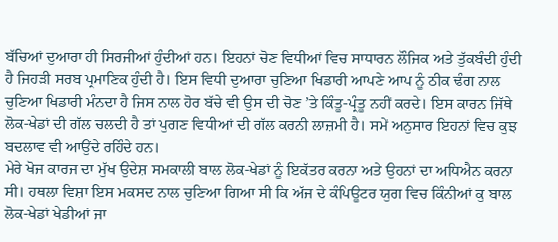ਬੱਚਿਆਂ ਦੁਆਰਾ ਹੀ ਸਿਰਜੀਆਂ ਹੁੰਦੀਆਂ ਹਨ। ਇਹਨਾਂ ਚੋਣ ਵਿਧੀਆਂ ਵਿਚ ਸਾਧਾਰਨ ਲੌਜਿਕ ਅਤੇ ਤੁੱਕਬੰਦੀ ਹੁੰਦੀ ਹੈ ਜਿਹੜੀ ਸਰਬ ਪ੍ਰਮਾਣਿਕ ਹੁੰਦੀ ਹੈ। ਇਸ ਵਿਧੀ ਦੁਆਰਾ ਚੁਣਿਆ ਖਿਡਾਰੀ ਆਪਣੇ ਆਪ ਨੂੰ ਠੀਕ ਢੰਗ ਨਾਲ ਚੁਣਿਆ ਖਿਡਾਰੀ ਮੰਨਦਾ ਹੈ ਜਿਸ ਨਾਲ ਹੋਰ ਬੱਚੇ ਵੀ ਉਸ ਦੀ ਚੋਣ ’ਤੇ ਕਿੰਤੂ-ਪ੍ਰੰਤੂ ਨਹੀਂ ਕਰਦੇ। ਇਸ ਕਾਰਨ ਜਿੱਥੇ ਲੋਕ-ਖੇਡਾਂ ਦੀ ਗੱਲ ਚਲਦੀ ਹੈ ਤਾਂ ਪੁਗਣ ਵਿਧੀਆਂ ਦੀ ਗੱਲ ਕਰਨੀ ਲਾਜ਼ਮੀ ਹੈ। ਸਮੇਂ ਅਨੁਸਾਰ ਇਹਨਾਂ ਵਿਚ ਕੁਝ ਬਦਲਾਵ ਵੀ ਆਉਂਦੇ ਰਹਿੰਦੇ ਹਨ।
ਮੇਰੇ ਖੋਜ ਕਾਰਜ ਦਾ ਮੁੱਖ ਉਦੇਸ਼ ਸਮਕਾਲੀ ਬਾਲ ਲੋਕ-ਖੇਡਾਂ ਨੂੰ ਇਕੱਤਰ ਕਰਨਾ ਅਤੇ ਉਹਨਾਂ ਦਾ ਅਧਿਐਨ ਕਰਨਾ ਸੀ। ਹਥਲਾ ਵਿਸ਼ਾ ਇਸ ਮਕਸਦ ਨਾਲ ਚੁਣਿਆ ਗਿਆ ਸੀ ਕਿ ਅੱਜ ਦੇ ਕੰਪਿਊਟਰ ਯੁਗ ਵਿਚ ਕਿੰਨੀਆਂ ਕੁ ਬਾਲ ਲੋਕ-ਖੇਡਾਂ ਖੇਡੀਆਂ ਜਾ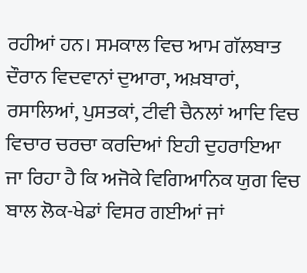ਰਹੀਆਂ ਹਨ। ਸਮਕਾਲ ਵਿਚ ਆਮ ਗੱਲਬਾਤ ਦੌਰਾਨ ਵਿਦਵਾਨਾਂ ਦੁਆਰਾ, ਅਖ਼ਬਾਰਾਂ, ਰਸਾਲਿਆਂ, ਪੁਸਤਕਾਂ, ਟੀਵੀ ਚੈਨਲਾਂ ਆਦਿ ਵਿਚ ਵਿਚਾਰ ਚਰਚਾ ਕਰਦਿਆਂ ਇਹੀ ਦੁਹਰਾਇਆ ਜਾ ਰਿਹਾ ਹੈ ਕਿ ਅਜੋਕੇ ਵਿਗਿਆਨਿਕ ਯੁਗ ਵਿਚ ਬਾਲ ਲੋਕ-ਖੇਡਾਂ ਵਿਸਰ ਗਈਆਂ ਜਾਂ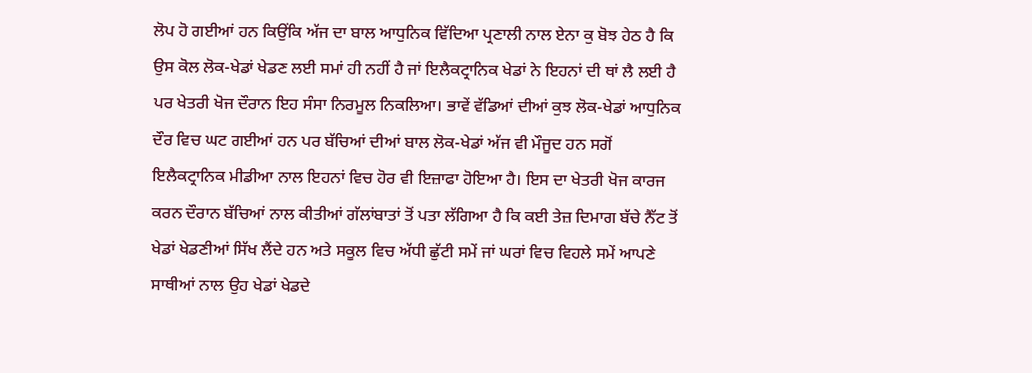ਲੋਪ ਹੋ ਗਈਆਂ ਹਨ ਕਿਉਂਕਿ ਅੱਜ ਦਾ ਬਾਲ ਆਧੁਨਿਕ ਵਿੱਦਿਆ ਪ੍ਰਣਾਲੀ ਨਾਲ ਏਨਾ ਕੁ ਬੋਝ ਹੇਠ ਹੈ ਕਿ ਉਸ ਕੋਲ ਲੋਕ-ਖੇਡਾਂ ਖੇਡਣ ਲਈ ਸਮਾਂ ਹੀ ਨਹੀਂ ਹੈ ਜਾਂ ਇਲੈਕਟ੍ਰਾਨਿਕ ਖੇਡਾਂ ਨੇ ਇਹਨਾਂ ਦੀ ਥਾਂ ਲੈ ਲਈ ਹੈ ਪਰ ਖੇਤਰੀ ਖੋਜ ਦੌਰਾਨ ਇਹ ਸੰਸਾ ਨਿਰਮੂਲ ਨਿਕਲਿਆ। ਭਾਵੇਂ ਵੱਡਿਆਂ ਦੀਆਂ ਕੁਝ ਲੋਕ-ਖੇਡਾਂ ਆਧੁਨਿਕ ਦੌਰ ਵਿਚ ਘਟ ਗਈਆਂ ਹਨ ਪਰ ਬੱਚਿਆਂ ਦੀਆਂ ਬਾਲ ਲੋਕ-ਖੇਡਾਂ ਅੱਜ ਵੀ ਮੌਜੂਦ ਹਨ ਸਗੋਂ ਇਲੈਕਟ੍ਰਾਨਿਕ ਮੀਡੀਆ ਨਾਲ ਇਹਨਾਂ ਵਿਚ ਹੋਰ ਵੀ ਇਜ਼ਾਫਾ ਹੋਇਆ ਹੈ। ਇਸ ਦਾ ਖੇਤਰੀ ਖੋਜ ਕਾਰਜ ਕਰਨ ਦੌਰਾਨ ਬੱਚਿਆਂ ਨਾਲ ਕੀਤੀਆਂ ਗੱਲਾਂਬਾਤਾਂ ਤੋਂ ਪਤਾ ਲੱਗਿਆ ਹੈ ਕਿ ਕਈ ਤੇਜ਼ ਦਿਮਾਗ ਬੱਚੇ ਨੈੱਟ ਤੋਂ ਖੇਡਾਂ ਖੇਡਣੀਆਂ ਸਿੱਖ ਲੈਂਦੇ ਹਨ ਅਤੇ ਸਕੂਲ ਵਿਚ ਅੱਧੀ ਛੁੱਟੀ ਸਮੇਂ ਜਾਂ ਘਰਾਂ ਵਿਚ ਵਿਹਲੇ ਸਮੇਂ ਆਪਣੇ ਸਾਥੀਆਂ ਨਾਲ ਉਹ ਖੇਡਾਂ ਖੇਡਦੇ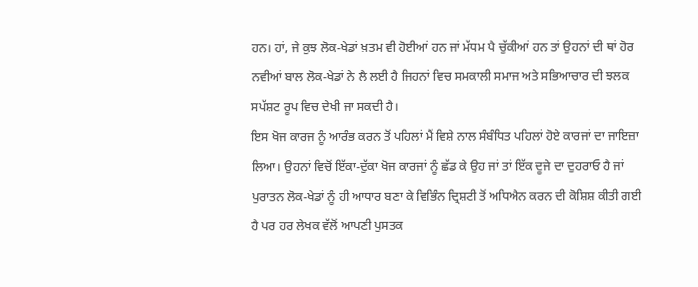ਹਨ। ਹਾਂ, ਜੇ ਕੁਝ ਲੋਕ-ਖੇਡਾਂ ਖ਼ਤਮ ਵੀ ਹੋਈਆਂ ਹਨ ਜਾਂ ਮੱਧਮ ਪੈ ਚੁੱਕੀਆਂ ਹਨ ਤਾਂ ਉਹਨਾਂ ਦੀ ਥਾਂ ਹੋਰ ਨਵੀਆਂ ਬਾਲ ਲੋਕ-ਖੇਡਾਂ ਨੇ ਲੈ ਲਈ ਹੈ ਜਿਹਨਾਂ ਵਿਚ ਸਮਕਾਲੀ ਸਮਾਜ ਅਤੇ ਸਭਿਆਚਾਰ ਦੀ ਝਲਕ ਸਪੱਸ਼ਟ ਰੂਪ ਵਿਚ ਦੇਖੀ ਜਾ ਸਕਦੀ ਹੈ।
ਇਸ ਖੋਜ ਕਾਰਜ ਨੂੰ ਆਰੰਭ ਕਰਨ ਤੋਂ ਪਹਿਲਾਂ ਮੈਂ ਵਿਸ਼ੇ ਨਾਲ ਸੰਬੰਧਿਤ ਪਹਿਲਾਂ ਹੋਏ ਕਾਰਜਾਂ ਦਾ ਜਾਇਜ਼ਾ ਲਿਆ। ਉਹਨਾਂ ਵਿਚੋਂ ਇੱਕਾ-ਦੁੱਕਾ ਖੋਜ ਕਾਰਜਾਂ ਨੂੰ ਛੱਡ ਕੇ ਉਹ ਜਾਂ ਤਾਂ ਇੱਕ ਦੂਜੇ ਦਾ ਦੁਹਰਾਓ ਹੈ ਜਾਂ ਪੁਰਾਤਨ ਲੋਕ-ਖੇਡਾਂ ਨੂੰ ਹੀ ਆਧਾਰ ਬਣਾ ਕੇ ਵਿਭਿੰਨ ਦ੍ਰਿਸ਼ਟੀ ਤੋਂ ਅਧਿਐਨ ਕਰਨ ਦੀ ਕੋਸ਼ਿਸ਼ ਕੀਤੀ ਗਈ ਹੈ ਪਰ ਹਰ ਲੇਖਕ ਵੱਲੋਂ ਆਪਣੀ ਪੁਸਤਕ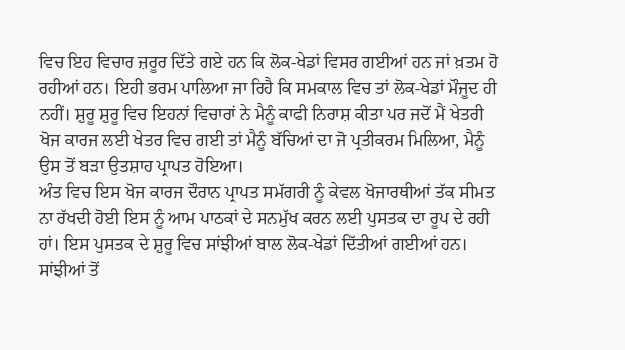ਵਿਚ ਇਹ ਵਿਚਾਰ ਜ਼ਰੂਰ ਦਿੱਤੇ ਗਏ ਹਨ ਕਿ ਲੋਕ-ਖੇਡਾਂ ਵਿਸਰ ਗਈਆਂ ਹਨ ਜਾਂ ਖ਼ਤਮ ਹੋ ਰਹੀਆਂ ਹਨ। ਇਹੀ ਭਰਮ ਪਾਲਿਆ ਜਾ ਰਿਹੈ ਕਿ ਸਮਕਾਲ ਵਿਚ ਤਾਂ ਲੋਕ-ਖੇਡਾਂ ਮੌਜੂਦ ਹੀ ਨਹੀਂ। ਸ਼ੁਰੂ ਸ਼ੁਰੂ ਵਿਚ ਇਹਨਾਂ ਵਿਚਾਰਾਂ ਨੇ ਮੈਨੂੰ ਕਾਫੀ ਨਿਰਾਸ਼ ਕੀਤਾ ਪਰ ਜਦੋਂ ਮੈਂ ਖੇਤਰੀ ਖੋਜ ਕਾਰਜ ਲਈ ਖੇਤਰ ਵਿਚ ਗਈ ਤਾਂ ਮੈਨੂੰ ਬੱਚਿਆਂ ਦਾ ਜੋ ਪ੍ਰਤੀਕਰਮ ਮਿਲਿਆ, ਮੈਨੂੰ ਉਸ ਤੋਂ ਬੜਾ ਉਤਸ਼ਾਹ ਪ੍ਰਾਪਤ ਹੋਇਆ।
ਅੰਤ ਵਿਚ ਇਸ ਖੋਜ ਕਾਰਜ ਦੌਰਾਨ ਪ੍ਰਾਪਤ ਸਮੱਗਰੀ ਨੂੰ ਕੇਵਲ ਖੋਜਾਰਥੀਆਂ ਤੱਕ ਸੀਮਤ ਨਾ ਰੱਖਦੀ ਹੋਈ ਇਸ ਨੂੰ ਆਮ ਪਾਠਕਾਂ ਦੇ ਸਨਮੁੱਖ ਕਰਨ ਲਈ ਪੁਸਤਕ ਦਾ ਰੂਪ ਦੇ ਰਹੀ ਹਾਂ। ਇਸ ਪੁਸਤਕ ਦੇ ਸ਼ੁਰੂ ਵਿਚ ਸਾਂਝੀਆਂ ਬਾਲ ਲੋਕ-ਖੇਡਾਂ ਦਿੱਤੀਆਂ ਗਈਆਂ ਹਨ। ਸਾਂਝੀਆਂ ਤੋਂ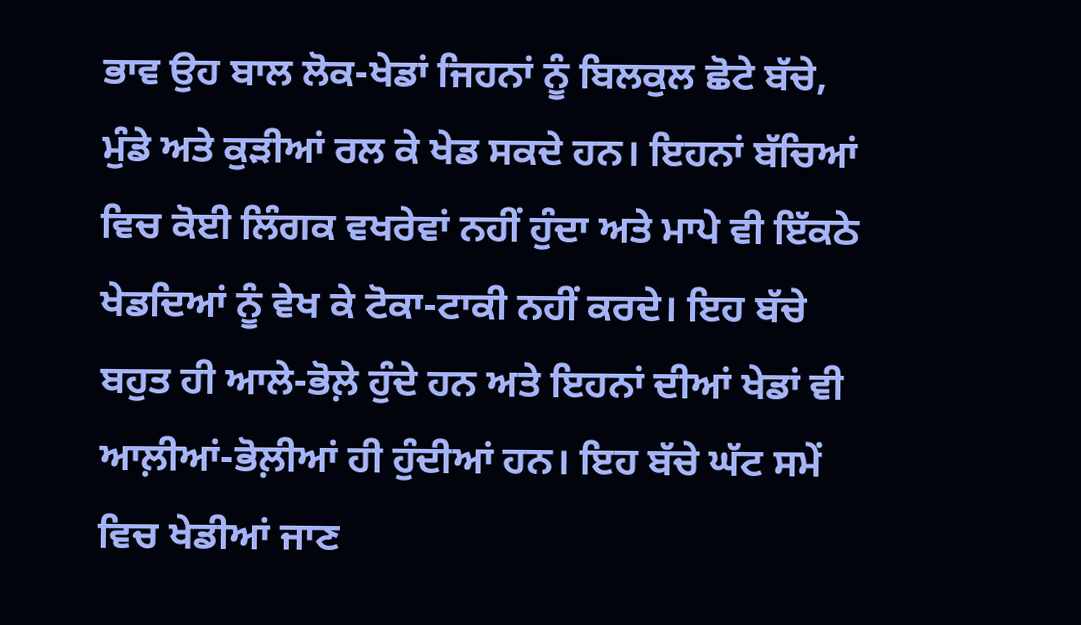ਭਾਵ ਉਹ ਬਾਲ ਲੋਕ-ਖੇਡਾਂ ਜਿਹਨਾਂ ਨੂੰ ਬਿਲਕੁਲ ਛੋਟੇ ਬੱਚੇ, ਮੁੰਡੇ ਅਤੇ ਕੁੜੀਆਂ ਰਲ ਕੇ ਖੇਡ ਸਕਦੇ ਹਨ। ਇਹਨਾਂ ਬੱਚਿਆਂ ਵਿਚ ਕੋਈ ਲਿੰਗਕ ਵਖਰੇਵਾਂ ਨਹੀਂ ਹੁੰਦਾ ਅਤੇ ਮਾਪੇ ਵੀ ਇੱਕਠੇ ਖੇਡਦਿਆਂ ਨੂੰ ਵੇਖ ਕੇ ਟੋਕਾ-ਟਾਕੀ ਨਹੀਂ ਕਰਦੇ। ਇਹ ਬੱਚੇ ਬਹੁਤ ਹੀ ਆਲੇ-ਭੋਲ਼ੇ ਹੁੰਦੇ ਹਨ ਅਤੇ ਇਹਨਾਂ ਦੀਆਂ ਖੇਡਾਂ ਵੀ ਆਲ਼ੀਆਂ-ਭੋਲ਼ੀਆਂ ਹੀ ਹੁੰਦੀਆਂ ਹਨ। ਇਹ ਬੱਚੇ ਘੱਟ ਸਮੇਂ ਵਿਚ ਖੇਡੀਆਂ ਜਾਣ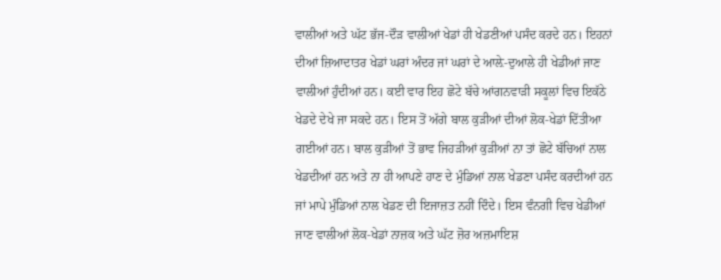ਵਾਲੀਆਂ ਅਤੇ ਘੱਟ ਭੱਜ-ਦੌੜ ਵਾਲੀਆਂ ਖੇਡਾਂ ਹੀ ਖੇਡਣੀਆਂ ਪਸੰਦ ਕਰਦੇ ਹਨ। ਇਹਨਾਂ ਦੀਆਂ ਜ਼ਿਆਦਾਤਰ ਖੇਡਾਂ ਘਰਾਂ ਅੰਦਰ ਜਾਂ ਘਰਾਂ ਦੇ ਆਲ਼ੇ-ਦੁਆਲੇ ਹੀ ਖੇਡੀਆਂ ਜਾਣ ਵਾਲੀਆਂ ਹੁੰਦੀਆਂ ਹਨ। ਕਈ ਵਾਰ ਇਹ ਛੋਟੇ ਬੱਚੇ ਆਂਗਨਵਾੜੀ ਸਕੂਲਾਂ ਵਿਚ ਇਕੱਠੇ ਖੇਡਦੇ ਦੇਖੇ ਜਾ ਸਕਦੇ ਹਨ। ਇਸ ਤੋਂ ਅੱਗੇ ਬਾਲ ਕੁੜੀਆਂ ਦੀਆਂ ਲੋਕ-ਖੇਡਾਂ ਦਿੱਤੀਆ ਗਈਆਂ ਹਨ। ਬਾਲ ਕੁੜੀਆਂ ਤੋਂ ਭਾਵ ਜਿਹੜੀਆਂ ਕੁੜੀਆਂ ਨਾ ਤਾਂ ਛੋਟੇ ਬੱਚਿਆਂ ਨਾਲ ਖੇਡਦੀਆਂ ਹਨ ਅਤੇ ਨਾ ਹੀ ਆਪਣੇ ਹਾਣ ਦੇ ਮੁੰਡਿਆਂ ਨਾਲ ਖੇਡਣਾ ਪਸੰਦ ਕਰਦੀਆਂ ਹਨ ਜਾਂ ਮਾਪੇ ਮੁੰਡਿਆਂ ਨਾਲ ਖੇਡਣ ਦੀ ਇਜਾਜ਼ਤ ਨਹੀਂ ਦਿੰਦੇ। ਇਸ ਵੰਨਗੀ ਵਿਚ ਖੇਡੀਆਂ ਜਾਣ ਵਾਲੀਆਂ ਲੋਕ-ਖੇਡਾਂ ਨਾਜ਼ਕ ਅਤੇ ਘੱਟ ਜ਼ੋਰ ਅਜ਼ਮਾਇਸ਼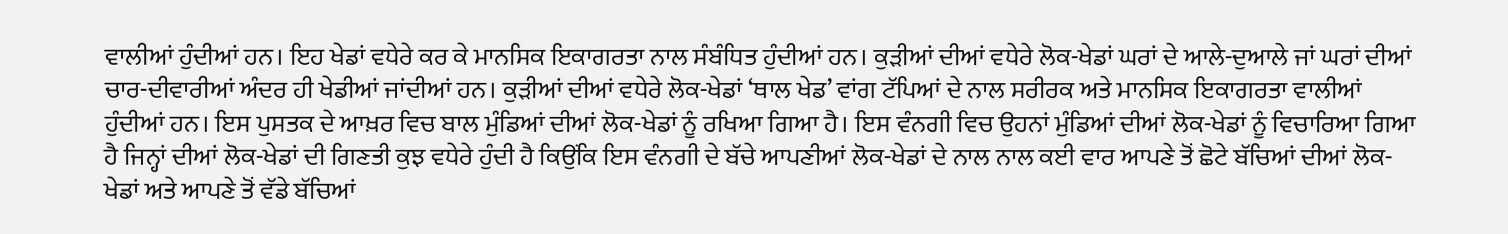ਵਾਲੀਆਂ ਹੁੰਦੀਆਂ ਹਨ। ਇਹ ਖੇਡਾਂ ਵਧੇਰੇ ਕਰ ਕੇ ਮਾਨਸਿਕ ਇਕਾਗਰਤਾ ਨਾਲ ਸੰਬੰਧਿਤ ਹੁੰਦੀਆਂ ਹਨ। ਕੁੜੀਆਂ ਦੀਆਂ ਵਧੇਰੇ ਲੋਕ-ਖੇਡਾਂ ਘਰਾਂ ਦੇ ਆਲੇ-ਦੁਆਲੇ ਜਾਂ ਘਰਾਂ ਦੀਆਂ ਚਾਰ-ਦੀਵਾਰੀਆਂ ਅੰਦਰ ਹੀ ਖੇਡੀਆਂ ਜਾਂਦੀਆਂ ਹਨ। ਕੁੜੀਆਂ ਦੀਆਂ ਵਧੇਰੇ ਲੋਕ-ਖੇਡਾਂ ‘ਥਾਲ ਖੇਡ’ ਵਾਂਗ ਟੱਪਿਆਂ ਦੇ ਨਾਲ ਸਰੀਰਕ ਅਤੇ ਮਾਨਸਿਕ ਇਕਾਗਰਤਾ ਵਾਲੀਆਂ ਹੁੰਦੀਆਂ ਹਨ। ਇਸ ਪੁਸਤਕ ਦੇ ਆਖ਼ਰ ਵਿਚ ਬਾਲ ਮੁੰਡਿਆਂ ਦੀਆਂ ਲੋਕ-ਖੇਡਾਂ ਨੂੰ ਰਖਿਆ ਗਿਆ ਹੈ। ਇਸ ਵੰਨਗੀ ਵਿਚ ਉਹਨਾਂ ਮੁੰਡਿਆਂ ਦੀਆਂ ਲੋਕ-ਖੇਡਾਂ ਨੂੰ ਵਿਚਾਰਿਆ ਗਿਆ ਹੈ ਜਿਨ੍ਹਾਂ ਦੀਆਂ ਲੋਕ-ਖੇਡਾਂ ਦੀ ਗਿਣਤੀ ਕੁਝ ਵਧੇਰੇ ਹੁੰਦੀ ਹੈ ਕਿਉਂਕਿ ਇਸ ਵੰਨਗੀ ਦੇ ਬੱਚੇ ਆਪਣੀਆਂ ਲੋਕ-ਖੇਡਾਂ ਦੇ ਨਾਲ ਨਾਲ ਕਈ ਵਾਰ ਆਪਣੇ ਤੋਂ ਛੋਟੇ ਬੱਚਿਆਂ ਦੀਆਂ ਲੋਕ-ਖੇਡਾਂ ਅਤੇ ਆਪਣੇ ਤੋਂ ਵੱਡੇ ਬੱਚਿਆਂ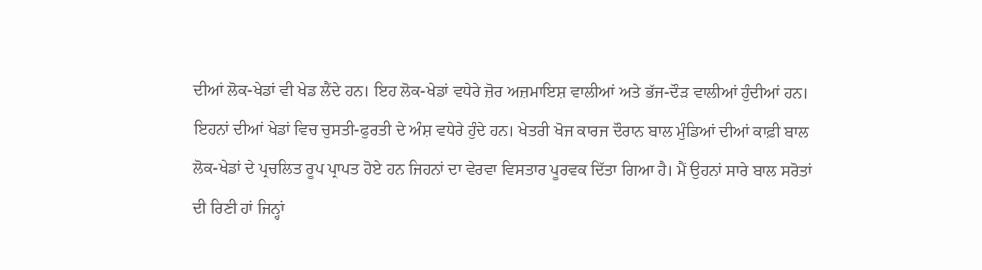ਦੀਆਂ ਲੋਕ-ਖੇਡਾਂ ਵੀ ਖੇਡ ਲੈਂਦੇ ਹਨ। ਇਹ ਲੋਕ-ਖੇਡਾਂ ਵਧੇਰੇ ਜ਼ੋਰ ਅਜ਼ਮਾਇਸ਼ ਵਾਲੀਆਂ ਅਤੇ ਭੱਜ-ਦੌੜ ਵਾਲੀਆਂ ਹੁੰਦੀਆਂ ਹਨ। ਇਹਨਾਂ ਦੀਆਂ ਖੇਡਾਂ ਵਿਚ ਚੁਸਤੀ-ਫੁਰਤੀ ਦੇ ਅੰਸ਼ ਵਧੇਰੇ ਹੁੰਦੇ ਹਨ। ਖੇਤਰੀ ਖੋਜ ਕਾਰਜ ਦੌਰਾਨ ਬਾਲ ਮੁੰਡਿਆਂ ਦੀਆਂ ਕਾਫ਼ੀ ਬਾਲ ਲੋਕ-ਖੇਡਾਂ ਦੇ ਪ੍ਰਚਲਿਤ ਰੂਪ ਪ੍ਰਾਪਤ ਹੋਏ ਹਨ ਜਿਹਨਾਂ ਦਾ ਵੇਰਵਾ ਵਿਸਤਾਰ ਪੂਰਵਕ ਦਿੱਤਾ ਗਿਆ ਹੈ। ਮੈਂ ਉਹਨਾਂ ਸਾਰੇ ਬਾਲ ਸਰੋਤਾਂ ਦੀ ਰਿਣੀ ਹਾਂ ਜਿਨ੍ਹਾਂ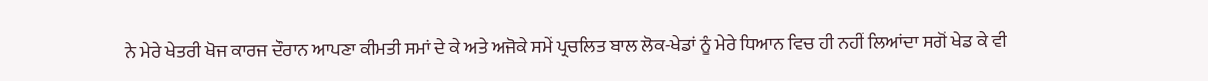ਨੇ ਮੇਰੇ ਖੇਤਰੀ ਖੋਜ ਕਾਰਜ ਦੌਰਾਨ ਆਪਣਾ ਕੀਮਤੀ ਸਮਾਂ ਦੇ ਕੇ ਅਤੇ ਅਜੋਕੇ ਸਮੇਂ ਪ੍ਰਚਲਿਤ ਬਾਲ ਲੋਕ-ਖੇਡਾਂ ਨੂੰ ਮੇਰੇ ਧਿਆਨ ਵਿਚ ਹੀ ਨਹੀਂ ਲਿਆਂਦਾ ਸਗੋਂ ਖੇਡ ਕੇ ਵੀ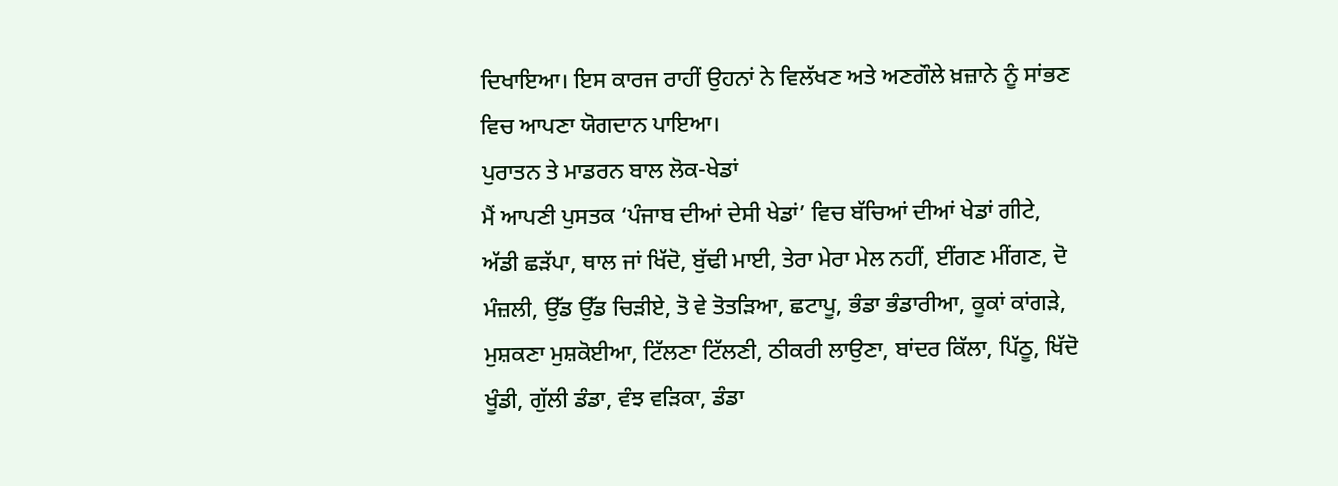ਦਿਖਾਇਆ। ਇਸ ਕਾਰਜ ਰਾਹੀਂ ਉਹਨਾਂ ਨੇ ਵਿਲੱਖਣ ਅਤੇ ਅਣਗੌਲੇ ਖ਼ਜ਼ਾਨੇ ਨੂੰ ਸਾਂਭਣ ਵਿਚ ਆਪਣਾ ਯੋਗਦਾਨ ਪਾਇਆ।
ਪੁਰਾਤਨ ਤੇ ਮਾਡਰਨ ਬਾਲ ਲੋਕ-ਖੇਡਾਂ
ਮੈਂ ਆਪਣੀ ਪੁਸਤਕ ‘ਪੰਜਾਬ ਦੀਆਂ ਦੇਸੀ ਖੇਡਾਂ’ ਵਿਚ ਬੱਚਿਆਂ ਦੀਆਂ ਖੇਡਾਂ ਗੀਟੇ, ਅੱਡੀ ਛੜੱਪਾ, ਥਾਲ ਜਾਂ ਖਿੱਦੋ, ਬੁੱਢੀ ਮਾਈ, ਤੇਰਾ ਮੇਰਾ ਮੇਲ ਨਹੀਂ, ਈਂਗਣ ਮੀਂਗਣ, ਦੋ ਮੰਜ਼ਲੀ, ਉੱਡ ਉੱਡ ਚਿੜੀਏ, ਤੋ ਵੇ ਤੋਤੜਿਆ, ਛਟਾਪੂ, ਭੰਡਾ ਭੰਡਾਰੀਆ, ਕੂਕਾਂ ਕਾਂਗੜੇ, ਮੁਸ਼ਕਣਾ ਮੁਸ਼ਕੋਈਆ, ਟਿੱਲਣਾ ਟਿੱਲਣੀ, ਠੀਕਰੀ ਲਾਉਣਾ, ਬਾਂਦਰ ਕਿੱਲਾ, ਪਿੱਠੂ, ਖਿੱਦੋ ਖੂੰਡੀ, ਗੁੱਲੀ ਡੰਡਾ, ਵੰਝ ਵੜਿਕਾ, ਡੰਡਾ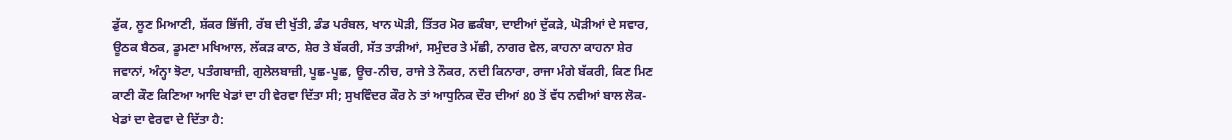ਡੁੱਕ, ਲੂਣ ਮਿਆਣੀ, ਸ਼ੱਕਰ ਭਿੱਜੀ, ਰੱਬ ਦੀ ਖੁੱਤੀ, ਡੰਡ ਪਰੰਬਲ, ਖਾਨ ਘੋੜੀ, ਤਿੱਤਰ ਮੋਰ ਛਕੰਬਾ, ਦਾਈਆਂ ਦੁੱਕੜੇ, ਘੋੜੀਆਂ ਦੇ ਸਵਾਰ, ਊਠਕ ਬੈਠਕ, ਡੂਮਣਾ ਮਖਿਆਲ, ਲੱਕੜ ਕਾਠ, ਸ਼ੇਰ ਤੇ ਬੱਕਰੀ, ਸੱਤ ਤਾੜੀਆਂ, ਸਮੁੰਦਰ ਤੇ ਮੱਛੀ, ਨਾਗਰ ਵੇਲ, ਕਾਹਨਾ ਕਾਹਨਾ ਸ਼ੇਰ ਜਵਾਨਾਂ, ਅੰਨ੍ਹਾ ਝੋਟਾ, ਪਤੰਗਬਾਜ਼ੀ, ਗੁਲੇਲਬਾਜ਼ੀ, ਪੂਛ-ਪੂਛ, ਊਚ-ਨੀਚ, ਰਾਜੇ ਤੇ ਨੌਕਰ, ਨਦੀ ਕਿਨਾਰਾ, ਰਾਜਾ ਮੰਗੇ ਬੱਕਰੀ, ਕਿਣ ਮਿਣ ਕਾਣੀ ਕੌਣ ਕਿਣਿਆ ਆਦਿ ਖੇਡਾਂ ਦਾ ਹੀ ਵੇਰਵਾ ਦਿੱਤਾ ਸੀ; ਸੁਖਵਿੰਦਰ ਕੌਰ ਨੇ ਤਾਂ ਆਧੁਨਿਕ ਦੌਰ ਦੀਆਂ 80 ਤੋਂ ਵੱਧ ਨਵੀਆਂ ਬਾਲ ਲੋਕ-ਖੇਡਾਂ ਦਾ ਵੇਰਵਾ ਦੇ ਦਿੱਤਾ ਹੈ: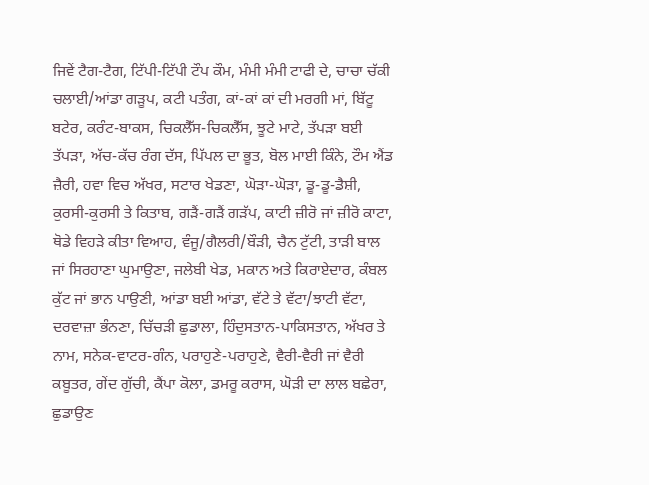ਜਿਵੇਂ ਟੈਗ-ਟੈਗ, ਟਿੱਪੀ-ਟਿੱਪੀ ਟੌਪ ਕੌਮ, ਮੰਮੀ ਮੰਮੀ ਟਾਫੀ ਦੇ, ਚਾਚਾ ਚੱਕੀ ਚਲਾਈ/ਆਂਡਾ ਗੜੂਪ, ਕਟੀ ਪਤੰਗ, ਕਾਂ-ਕਾਂ ਕਾਂ ਦੀ ਮਰਗੀ ਮਾਂ, ਬਿੱਟੂ ਬਟੇਰ, ਕਰੰਟ-ਬਾਕਸ, ਚਿਕਲੈੱਸ-ਚਿਕਲੈੱਸ, ਝੂਟੇ ਮਾਟੇ, ਤੱਪੜਾ ਬਈ ਤੱਪੜਾ, ਅੱਚ-ਕੱਚ ਰੰਗ ਦੱਸ, ਪਿੱਪਲ ਦਾ ਭੂਤ, ਬੋਲ ਮਾਈ ਕਿੰਨੇ, ਟੌਮ ਐਂਡ ਜ਼ੈਰੀ, ਹਵਾ ਵਿਚ ਅੱਖਰ, ਸਟਾਰ ਖੇਡਣਾ, ਘੋੜਾ-ਘੋੜਾ, ਡੂ-ਡੂ-ਡੈਸ਼ੀ, ਕੁਰਸੀ-ਕੁਰਸੀ ਤੇ ਕਿਤਾਬ, ਗੜੈਂ-ਗੜੈਂ ਗੜੱਪ, ਕਾਟੀ ਜ਼ੀਰੋ ਜਾਂ ਜ਼ੀਰੋ ਕਾਟਾ, ਥੋਡੇ ਵਿਹੜੇ ਕੀਤਾ ਵਿਆਹ, ਵੰਜੂ/ਗੈਲਰੀ/ਬੌੜੀ, ਚੈਨ ਟੁੱਟੀ, ਤਾੜੀ ਬਾਲ ਜਾਂ ਸਿਰਹਾਣਾ ਘੁਮਾਉਣਾ, ਜਲੇਬੀ ਖੇਡ, ਮਕਾਨ ਅਤੇ ਕਿਰਾਏਦਾਰ, ਕੰਬਲ ਕੁੱਟ ਜਾਂ ਭਾਨ ਪਾਉਣੀ, ਆਂਡਾ ਬਈ ਆਂਡਾ, ਵੱਟੇ ਤੇ ਵੱਟਾ/ਝਾਟੀ ਵੱਟਾ, ਦਰਵਾਜ਼ਾ ਭੰਨਣਾ, ਚਿੱਚੜੀ ਛੁਡਾਲਾ, ਹਿੰਦੁਸਤਾਨ-ਪਾਕਿਸਤਾਨ, ਅੱਖਰ ਤੇ ਨਾਮ, ਸਨੇਕ-ਵਾਟਰ-ਗੰਨ, ਪਰਾਹੁਣੇ-ਪਰਾਹੁਣੇ, ਵੈਰੀ-ਵੈਰੀ ਜਾਂ ਵੈਰੀ ਕਬੂਤਰ, ਗੇਂਦ ਗੁੱਚੀ, ਕੈਂਪਾ ਕੋਲਾ, ਡਮਰੂ ਕਰਾਸ, ਘੋੜੀ ਦਾ ਲਾਲ ਬਛੇਰਾ, ਛੁਡਾਉਣ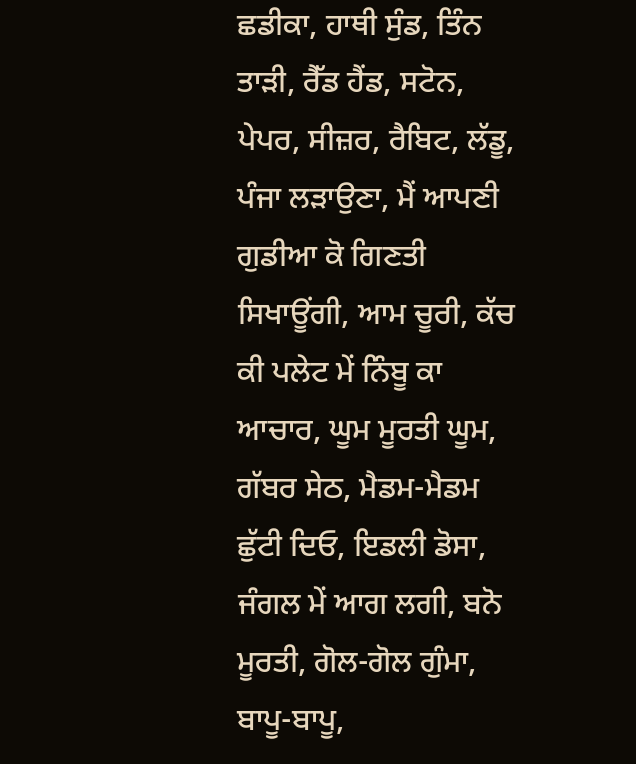ਛਡੀਕਾ, ਹਾਥੀ ਸੁੰਡ, ਤਿੰਨ ਤਾੜੀ, ਰੈੱਡ ਹੈਂਡ, ਸਟੋਨ, ਪੇਪਰ, ਸੀਜ਼ਰ, ਰੈਬਿਟ, ਲੱਡੂ, ਪੰਜਾ ਲੜਾਉਣਾ, ਮੈਂ ਆਪਣੀ ਗੁਡੀਆ ਕੋ ਗਿਣਤੀ ਸਿਖਾਊਂਗੀ, ਆਮ ਚੂਰੀ, ਕੱਚ ਕੀ ਪਲੇਟ ਮੇਂ ਨਿੰਬੂ ਕਾ ਆਚਾਰ, ਘੂਮ ਮੂਰਤੀ ਘੂਮ, ਗੱਬਰ ਸੇਠ, ਮੈਡਮ-ਮੈਡਮ ਛੁੱਟੀ ਦਿਓ, ਇਡਲੀ ਡੋਸਾ, ਜੰਗਲ ਮੇਂ ਆਗ ਲਗੀ, ਬਨੋ ਮੂਰਤੀ, ਗੋਲ-ਗੋਲ ਗੁੰਮਾ, ਬਾਪੂ-ਬਾਪੂ,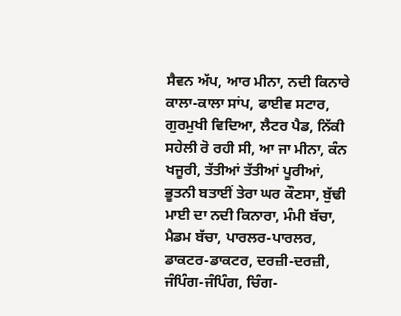ਸੈਵਨ ਅੱਪ, ਆਰ ਮੀਨਾ, ਨਦੀ ਕਿਨਾਰੇ ਕਾਲਾ-ਕਾਲਾ ਸਾਂਪ, ਫਾਈਵ ਸਟਾਰ, ਗੁਰਮੁਖੀ ਵਿਦਿਆ, ਲੈਟਰ ਪੈਡ, ਨਿੱਕੀ ਸਹੇਲੀ ਰੋ ਰਹੀ ਸੀ, ਆ ਜਾ ਮੀਨਾ, ਕੰਨ ਖਜੂਰੀ, ਤੱਤੀਆਂ ਤੱਤੀਆਂ ਪੂਰੀਆਂ, ਭੂਤਨੀ ਬਤਾਈਂ ਤੇਰਾ ਘਰ ਕੌਣਸਾ, ਬੁੱਢੀ ਮਾਈ ਦਾ ਨਦੀ ਕਿਨਾਰਾ, ਮੰਮੀ ਬੱਚਾ, ਮੈਡਮ ਬੱਚਾ, ਪਾਰਲਰ-ਪਾਰਲਰ, ਡਾਕਟਰ-ਡਾਕਟਰ, ਦਰਜ਼ੀ-ਦਰਜ਼ੀ, ਜੰਪਿੰਗ-ਜੰਪਿੰਗ, ਚਿੰਗ-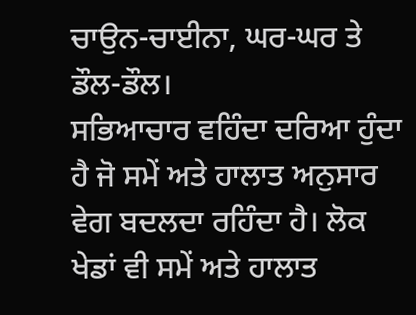ਚਾਉਨ-ਚਾਈਨਾ, ਘਰ-ਘਰ ਤੇ ਡੌਲ-ਡੌਲ।
ਸਭਿਆਚਾਰ ਵਹਿੰਦਾ ਦਰਿਆ ਹੁੰਦਾ ਹੈ ਜੋ ਸਮੇਂ ਅਤੇ ਹਾਲਾਤ ਅਨੁਸਾਰ ਵੇਗ ਬਦਲਦਾ ਰਹਿੰਦਾ ਹੈ। ਲੋਕ ਖੇਡਾਂ ਵੀ ਸਮੇਂ ਅਤੇ ਹਾਲਾਤ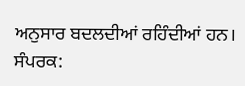ਅਨੁਸਾਰ ਬਦਲਦੀਆਂ ਰਹਿੰਦੀਆਂ ਹਨ।
ਸੰਪਰਕ: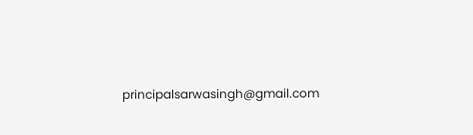principalsarwasingh@gmail.com